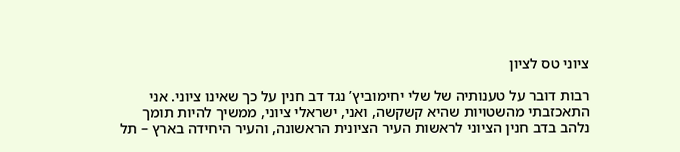ציוני טס לציון

רבות דובר על טענותיה של שלי יחימוביץ’ נגד דב חנין על כך שאינו ציוני. אני התאכזבתי מהשטויות שהיא קשקשה, ואני, ישראלי ציוני, ממשיך להיות תומך נלהב בדב חנין הציוני לראשות העיר הציונית הראשונה, והעיר היחידה בארץ – תל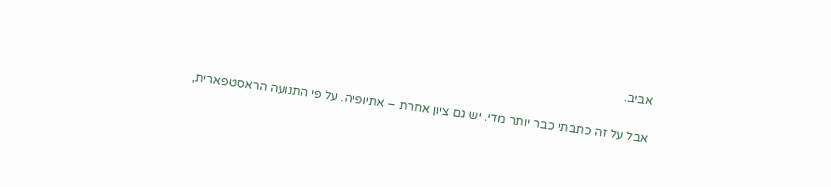אביב.

אבל על זה כתבתי כבר יותר מדי. יש גם ציון אחרת – אתיופיה. על פי התנועה הראסטפארית,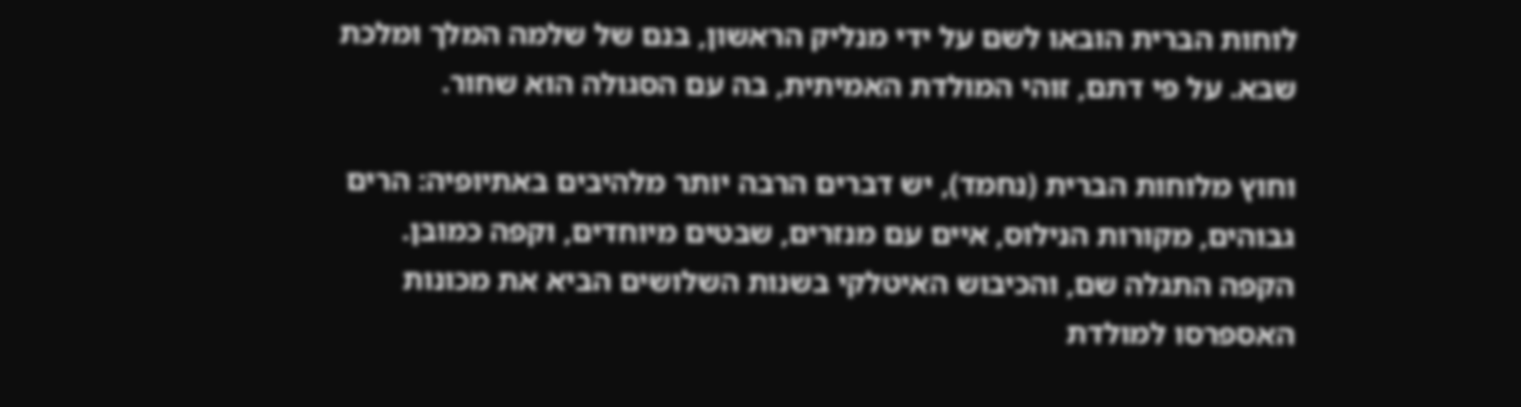לוחות הברית הובאו לשם על ידי מנליק הראשון, בנם של שלמה המלך ומלכת שבא. על פי דתם, זוהי המולדת האמיתית, בה עם הסגולה הוא שחור.

וחוץ מלוחות הברית (נחמד), יש דברים הרבה יותר מלהיבים באתיופיה: הרים גבוהים, מקורות הנילוס, איים עם מנזרים, שבטים מיוחדים, וקפה כמובן. הקפה התגלה שם, והכיבוש האיטלקי בשנות השלושים הביא את מכונות האספרסו למולדת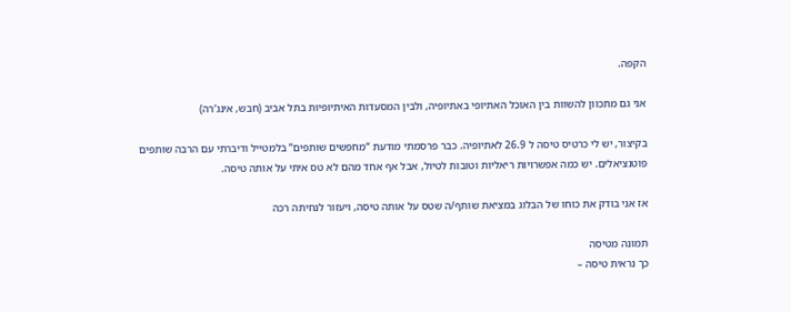הקפה.

אני גם מתכוון להשוות בין האוכל האתיופי באתיופיה, ולבין המסעדות האיתיופיות בתל אביב (חבש, אינג’רה)

בקיצור, יש לי כרטיס טיסה ל 26.9 לאתיופיה. כבר פרסמתי מודעת “מחפשים שותפים” בלמטייל ודיברתי עם הרבה שותפים פוטנציאלים. יש כמה אפשרויות ריאליות וטובות לטיול, אבל אף אחד מהם לא טס איתי על אותה טיסה.

אז אני בודק את כוחו של הבלוג במציאת שותף/ה שטס על אותה טיסה, ויעזור לנחיתה רכה

תמונה מטיסה
כך נראית טיסה –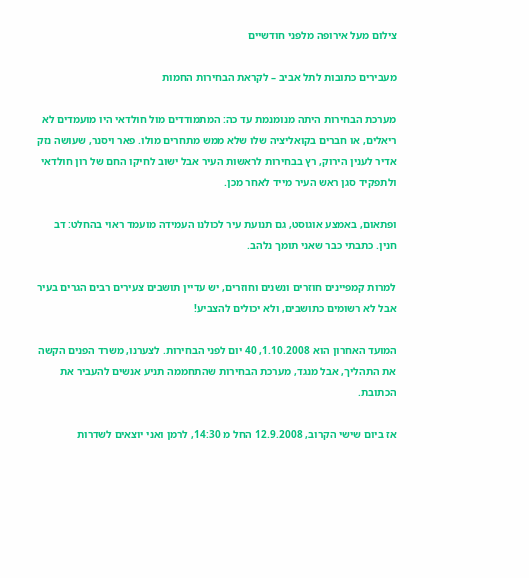צילום מעל אירופה מלפני חודשיים

מעבירים כתובות לתל אביב – לקראת הבחירות החמות

מערכת הבחירות היתה מנומנמת עד כה: המתמודדים מול חולדאי היו מועמדים לא ריאלים, או חברים בקואליציה שלו שלא ממש מתחרים מולו. פאר ויסנר, שעושה נזק אדיר לענין הירוק, רץ בבחירות לראשות העיר אבל ישוב לחיקו החם של רון חולדאי ולתפקיד סגן ראש העיר מייד לאחר מכן.

ופתאום, באמצע אוגוסט, גם תנועת עיר לכולנו העמידה מועמד ראוי בהחלט: דב חנין. כתבתי כבר שאני תומך נלהב.

למרות קמפיינים חוזרים ונשנים וחוזרים, יש עדיין תושבים צעירים רבים הגרים בעיר אבל לא רשומים כתושבים, ולא יכולים להצביע!

המועד האחרון הוא 1.10.2008, 40 יום לפני הבחירות. לצערנו, משרד הפנים הקשה את התהליך, אבל מנגד, מערכת הבחירות שהתחממה תניע אנשים להעביר את הכתובת.

אז ביום שישי הקרוב, 12.9.2008 החל מ 14:30, לרמן ואני יוצאים לשדרות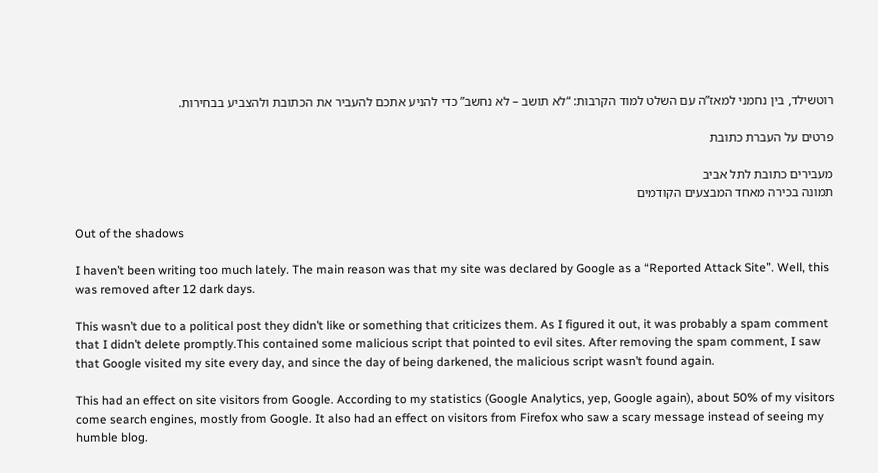רוטשילד, בין נחמני למאז”ה עם השלט למוד הקרבות: “לא תושב – לא נחשב” כדי להניע אתכם להעביר את הכתובת ולהצביע בבחירות.

פרטים על העברת כתובת

מעבירים כתובת לתל אביב
תמונה בכירה מאחד המבצעים הקודמים

Out of the shadows

I haven’t been writing too much lately. The main reason was that my site was declared by Google as a “Reported Attack Site”. Well, this was removed after 12 dark days.

This wasn’t due to a political post they didn’t like or something that criticizes them. As I figured it out, it was probably a spam comment that I didn’t delete promptly.This contained some malicious script that pointed to evil sites. After removing the spam comment, I saw that Google visited my site every day, and since the day of being darkened, the malicious script wasn’t found again.

This had an effect on site visitors from Google. According to my statistics (Google Analytics, yep, Google again), about 50% of my visitors come search engines, mostly from Google. It also had an effect on visitors from Firefox who saw a scary message instead of seeing my humble blog.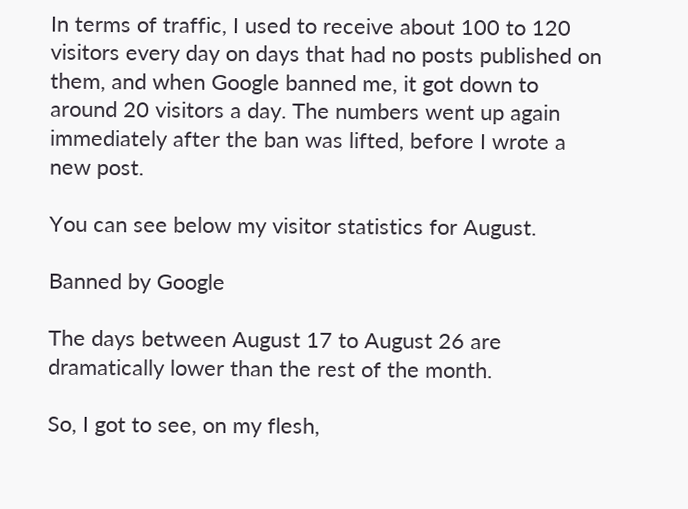In terms of traffic, I used to receive about 100 to 120 visitors every day on days that had no posts published on them, and when Google banned me, it got down to around 20 visitors a day. The numbers went up again immediately after the ban was lifted, before I wrote a new post.

You can see below my visitor statistics for August.

Banned by Google

The days between August 17 to August 26 are dramatically lower than the rest of the month.

So, I got to see, on my flesh,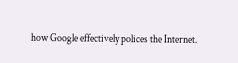how Google effectively polices the Internet.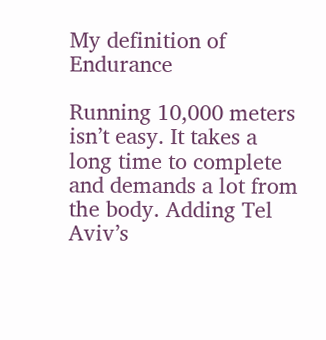My definition of Endurance

Running 10,000 meters isn’t easy. It takes a long time to complete and demands a lot from the body. Adding Tel Aviv’s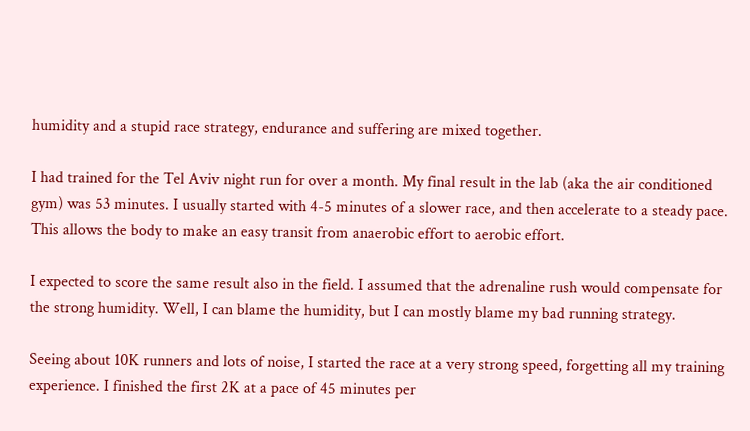humidity and a stupid race strategy, endurance and suffering are mixed together.

I had trained for the Tel Aviv night run for over a month. My final result in the lab (aka the air conditioned gym) was 53 minutes. I usually started with 4-5 minutes of a slower race, and then accelerate to a steady pace. This allows the body to make an easy transit from anaerobic effort to aerobic effort.

I expected to score the same result also in the field. I assumed that the adrenaline rush would compensate for the strong humidity. Well, I can blame the humidity, but I can mostly blame my bad running strategy.

Seeing about 10K runners and lots of noise, I started the race at a very strong speed, forgetting all my training experience. I finished the first 2K at a pace of 45 minutes per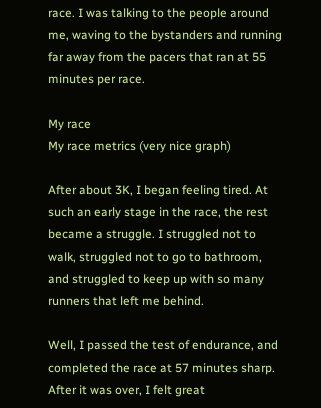race. I was talking to the people around me, waving to the bystanders and running far away from the pacers that ran at 55 minutes per race.

My race
My race metrics (very nice graph)

After about 3K, I began feeling tired. At such an early stage in the race, the rest became a struggle. I struggled not to walk, struggled not to go to bathroom, and struggled to keep up with so many runners that left me behind.

Well, I passed the test of endurance, and completed the race at 57 minutes sharp. After it was over, I felt great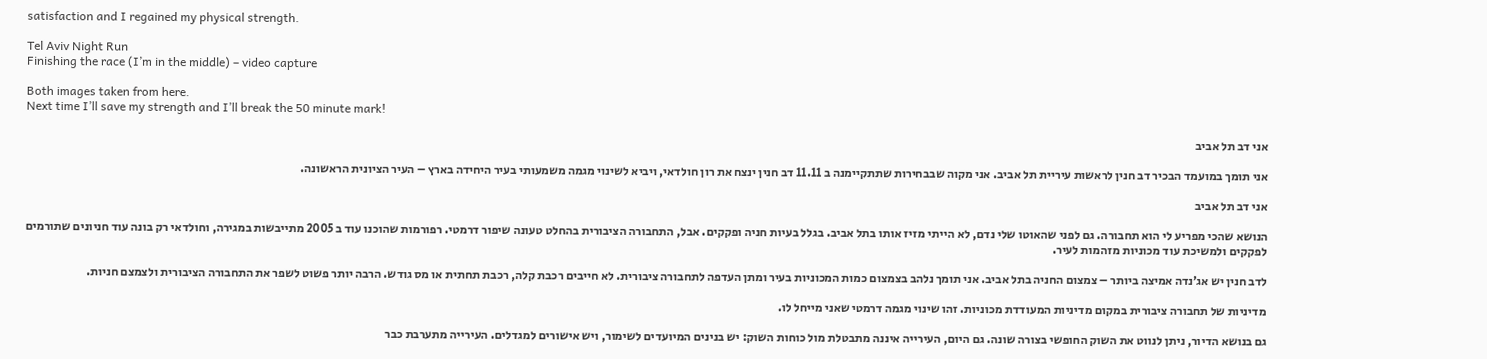satisfaction and I regained my physical strength.

Tel Aviv Night Run
Finishing the race (I’m in the middle) – video capture

Both images taken from here.
Next time I’ll save my strength and I’ll break the 50 minute mark!

אני דב תל אביב

אני תומך במועמד הבכיר דב חנין לראשות עיריית תל אביב. אני מקוה שבבחירות שתתקיימנה ב 11.11 דב חנין ינצח את רון חולדאי, ויביא לשינוי מגמה משמעותי בעיר היחידה בארץ – העיר הציונית הראשונה.

אני דב תל אביב

הנושא שהכי מפריע לי הוא תחבורה. גם לפני שהאוטו שלי נדם, לא הייתי מזיז אותו בתל אביב. בגלל בעיות חניה ופקקים. אבל, התחבורה הציבורית בהחלט טעונה שיפור דרמטי. רפורמות שהוכנו עוד ב 2005 מתייבשות במגירה, וחולדאי רק בונה עוד חניונים שתורמים לפקקים ולמשיכת עוד מכוניות מזהמות לעיר.

לדב חנין יש אג’נדה אמיצה ביותר – צמצום החניה בתל אביב. אני תומך נלהב בצמצום כמות המכוניות בעיר ומתן העדפה לתחבורה ציבורית. לא חייבים רכבת קלה, רכבת תחתית או מס גודש. הרבה יותר פשוט לשפר את התחבורה הציבורית ולצמצם חניות.

מדיניות של תחבורה ציבורית במקום מדיניות המעודדת מכוניות. זהו שינוי מגמה דרמטי שאני מייחל לו.

גם בנושא הדיור, ניתן לנווט את השוק החופשי בצורה שונה. גם היום, העירייה איננה מתבטלת מול כוחות השוק: יש בנינים המיועדים לשימור, ויש אישורים למגדלים. העירייה מתערבת כבר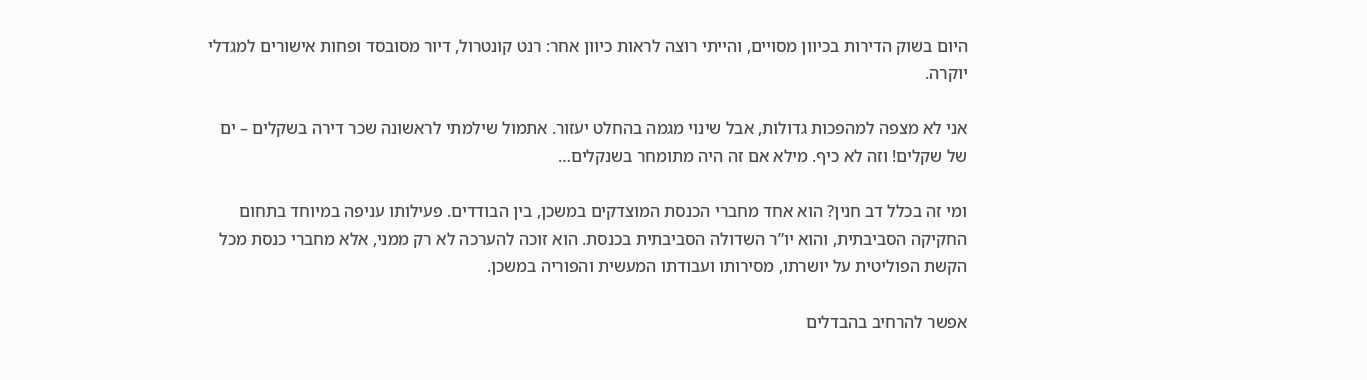היום בשוק הדירות בכיוון מסויים, והייתי רוצה לראות כיוון אחר: רנט קונטרול, דיור מסובסד ופחות אישורים למגדלי יוקרה.

אני לא מצפה למהפכות גדולות, אבל שינוי מגמה בהחלט יעזור. אתמול שילמתי לראשונה שכר דירה בשקלים – ים של שקלים! וזה לא כיף. מילא אם זה היה מתומחר בשנקלים…

ומי זה בכלל דב חנין? הוא אחד מחברי הכנסת המוצדקים במשכן, בין הבודדים. פעילותו עניפה במיוחד בתחום החקיקה הסביבתית, והוא יו”ר השדולה הסביבתית בכנסת. הוא זוכה להערכה לא רק ממני, אלא מחברי כנסת מכל הקשת הפוליטית על יושרתו, מסירותו ועבודתו המעשית והפוריה במשכן.

אפשר להרחיב בהבדלים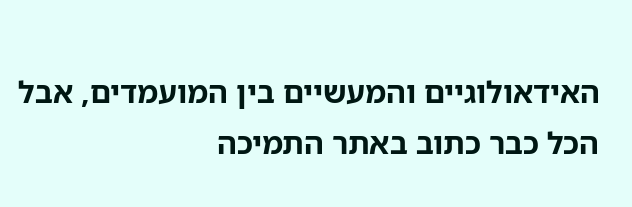האידאולוגיים והמעשיים בין המועמדים, אבל הכל כבר כתוב באתר התמיכה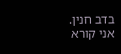בדב חנין.
אני קורא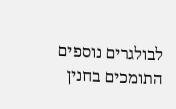לבולגרים נוספים התומכים בחנין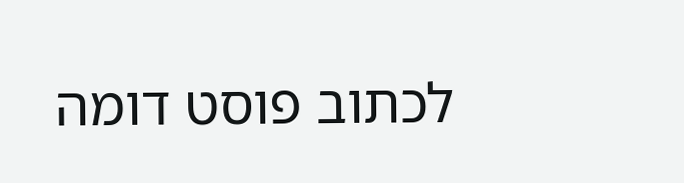לכתוב פוסט דומה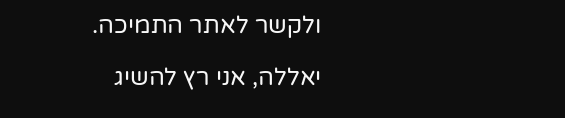ולקשר לאתר התמיכה.

יאללה, אני רץ להשיג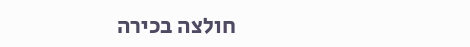חולצה בכירה